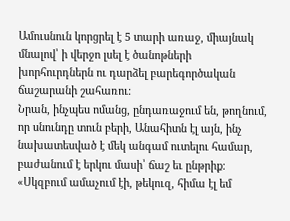Ամուսնուն կորցրել է 5 տարի առաջ, միայնակ մնալով՝ ի վերջո լսել է ծանոթների խորհուրդներն ու դարձել բարեգործական ճաշարանի շահառու։
Նրան, ինչպես ոմանց, ընդառաջում են, թողնում, որ սնունդը տուն բերի, Անահիտն էլ այն, ինչ նախատեսված է մեկ անգամ ուտելու համար, բաժանում է երկու մասի՝ ճաշ եւ ընթրիք։
«Սկզբում ամաչում էի, թեկուզ, հիմա էլ եմ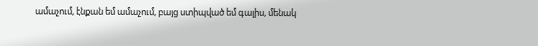ամաչում, էնքան եմ ամաչում, բայց ստիպված եմ գալիս, մենակ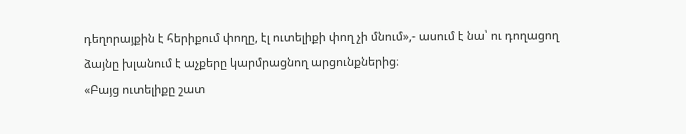դեղորայքին է հերիքում փողը, էլ ուտելիքի փող չի մնում»,- ասում է նա՝ ու դողացող ձայնը խլանում է աչքերը կարմրացնող արցունքներից։
«Բայց ուտելիքը շատ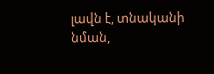լավն է, տնականի նման,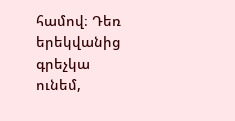համով։ Դեռ երեկվանից գրեչկա ունեմ,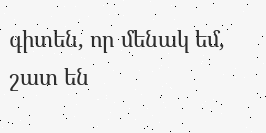գիտեն, որ մենակ եմ, շատ են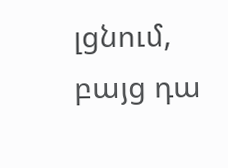լցնում, բայց դա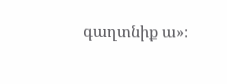գաղտնիք ա»։